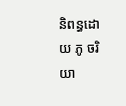និពន្ធដោយ ភូ ចរិយា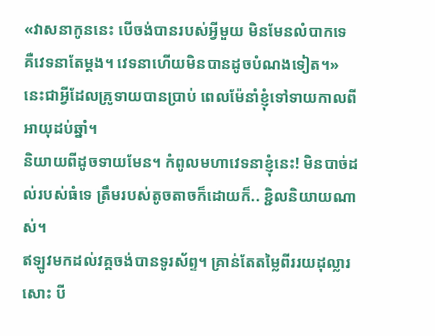«វាសនាកូននេះ បើចង់បានរបស់អ្វីមួយ មិនមែនលំបាកទេ គឺវេទនាតែម្តង។ វេទនាហើយមិនបានដូចបំណងទៀត។»
នេះជាអ្វីដែលគ្រូទាយបានប្រាប់ ពេលម៉ែនាំខ្ញុំទៅទាយកាលពីអាយុដប់ឆ្នាំ។
និយាយពីដូចទាយមែន។ កំពូលមហាវេទនាខ្ញុំនេះ! មិនបាច់ដល់របស់ធំទេ ត្រឹមរបស់តូចតាចក៏ដោយក៏.. ខ្ជិលនិយាយណាស់។
ឥឡូវមកដល់វគ្គចង់បានទូរស័ព្ទ។ គ្រាន់តែតម្លៃពីររយដុល្លារសោះ បី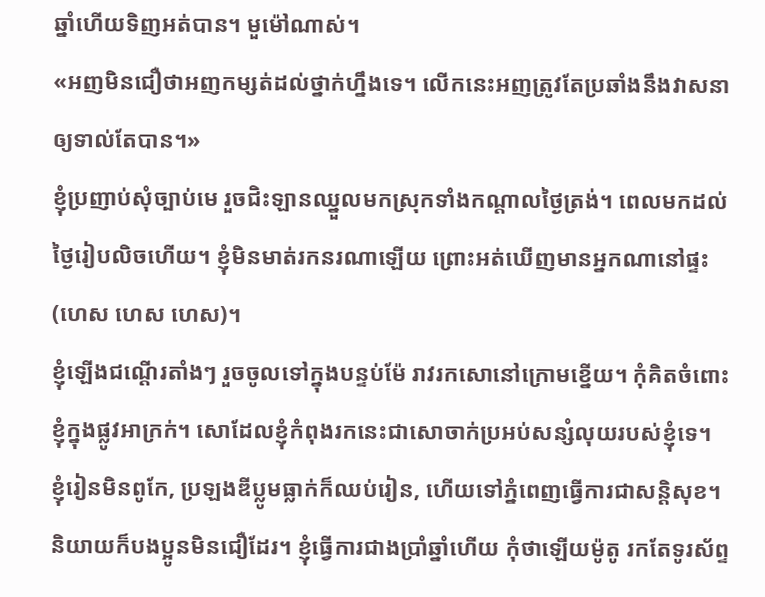ឆ្នាំហើយទិញអត់បាន។ មួម៉ៅណាស់។
«អញមិនជឿថាអញកម្សត់ដល់ថ្នាក់ហ្នឹងទេ។ លើកនេះអញត្រូវតែប្រឆាំងនឹងវាសនាឲ្យទាល់តែបាន។»
ខ្ញុំប្រញាប់សុំច្បាប់មេ រួចជិះឡានឈ្នួលមកស្រុកទាំងកណ្តាលថ្ងៃត្រង់។ ពេលមកដល់ ថ្ងៃរៀបលិចហើយ។ ខ្ញុំមិនមាត់រកនរណាឡើយ ព្រោះអត់ឃើញមានអ្នកណានៅផ្ទះ (ហេស ហេស ហេស)។
ខ្ញុំឡើងជណ្តើរតាំងៗ រួចចូលទៅក្នុងបន្ទប់ម៉ែ រាវរកសោនៅក្រោមខ្នើយ។ កុំគិតចំពោះខ្ញុំក្នុងផ្លូវអាក្រក់។ សោដែលខ្ញុំកំពុងរកនេះជាសោចាក់ប្រអប់សន្សំលុយរបស់ខ្ញុំទេ។
ខ្ញុំរៀនមិនពូកែ, ប្រឡងឌីប្លូមធ្លាក់ក៏ឈប់រៀន, ហើយទៅភ្នំពេញធ្វើការជាសន្តិសុខ។
និយាយក៏បងប្អូនមិនជឿដែរ។ ខ្ញុំធ្វើការជាងប្រាំឆ្នាំហើយ កុំថាឡើយម៉ូតូ រកតែទូរស័ព្ទ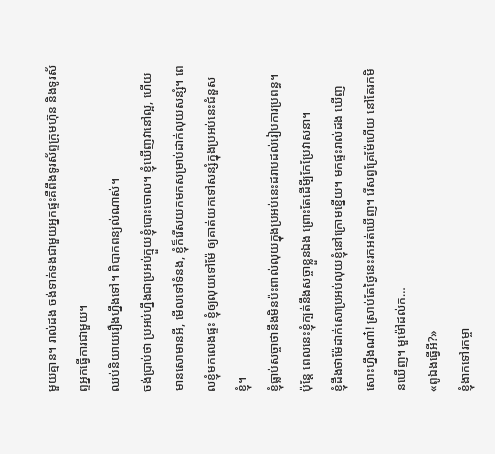មួយគ្មាន។ រាល់ដង ចង់ទាក់ទងជាមួយអ្នកផ្ទះគឺពឹងទូរស័ព្ទក្រុមហ៊ុន និងទូរស័ព្ទអ្នកធ្វើការជាមួយ។
ឈប់និយាយរឿងហ្នឹងទៅ។ ពិបាកពន្យល់ណាស់។
ចង់ប្រាប់ថា ប្រអប់ហ្នឹងជាប្រអប់ក្មួយខ្ញុំបោះចោល។ ខ្ញុំឃើញវានៅល្អ, ហើយមានសោមានអី, មើលទៅទំនង, ខ្ញុំក៏រើសយកមកសម្រាប់ដាក់លុយសន្សំ។ ពេលខ្ញុំមកលេងផ្ទះ ខ្ញុំឲ្យលុយទៅម៉ែ ឲ្យគាត់យកទៅសន្សំក្នុងប្រអប់នេះជំនួសខ្ញុំ។
ខ្ញុំធ្លាប់សច្ចាថានឹងមិនប៉ះពាល់លុយក្នុងប្រអប់នេះដរាបដល់រៀបការប្រពន្ធ។ ប៉ុន្តែ ពេលនេះខ្ញុំក្បត់នឹងសច្ចាខ្លួនឯង ព្រោះតែដើមី្បកែប្រែវាសនា។
ខ្ញុំដឹងថាម៉ែដាក់សោប្រអប់លុយខ្ញុំនៅក្រោមខ្នើយ។ មកផ្ទះរាល់ដង ឃើញសោះហ្នឹងណា៎! ស្រាប់តែថ្ងៃនេះរកអត់ឃើញ។ រើសព្វគ្រែម៉ែហើយ នៅតែរកមិនឃើញ។ មួម៉ៅដល់ក…
«ពូឯងធ្វើអី?»
ខ្ញុំងាកទៅរកម្ចា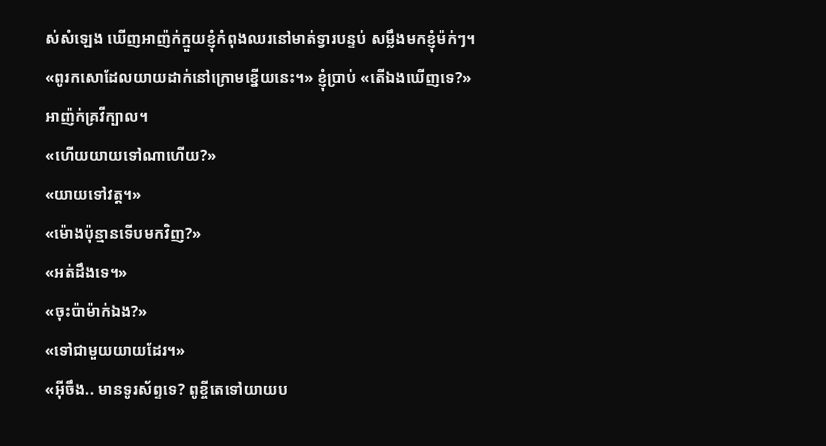ស់សំឡេង ឃើញអាញ៉ក់ក្មួយខ្ញុំកំពុងឈរនៅមាត់ទ្វារបន្ទប់ សម្លឹងមកខ្ញុំម៉ក់ៗ។
«ពូរកសោដែលយាយដាក់នៅក្រោមខ្នើយនេះ។» ខ្ញុំប្រាប់ «តើឯងឃើញទេ?»
អាញ៉ក់គ្រវីក្បាល។
«ហើយយាយទៅណាហើយ?»
«យាយទៅវត្ត។»
«ម៉ោងប៉ុន្មានទើបមកវិញ?»
«អត់ដឹងទេ។»
«ចុះប៉ាម៉ាក់ឯង?»
«ទៅជាមួយយាយដែរ។»
«អ៊ីចឹង.. មានទូរស័ព្ទទេ? ពូខ្ចីតេទៅយាយប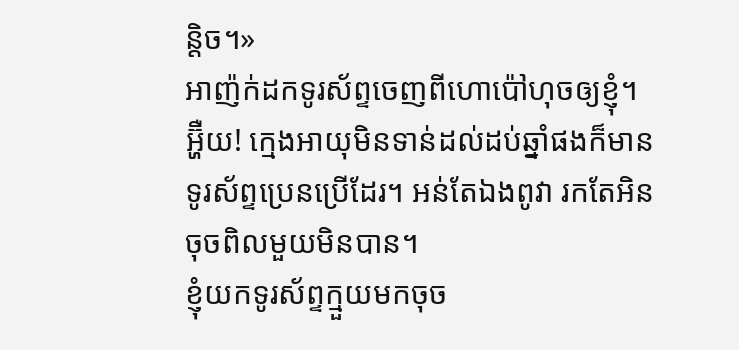ន្តិច។»
អាញ៉ក់ដកទូរស័ព្ទចេញពីហោប៉ៅហុចឲ្យខ្ញុំ។
អ្ហ៊ឺយ! ក្មេងអាយុមិនទាន់ដល់ដប់ឆ្នាំផងក៏មានទូរស័ព្ទប្រេនប្រើដែរ។ អន់តែឯងពូវា រកតែអិនចុចពិលមួយមិនបាន។
ខ្ញុំយកទូរស័ព្ទក្មួយមកចុច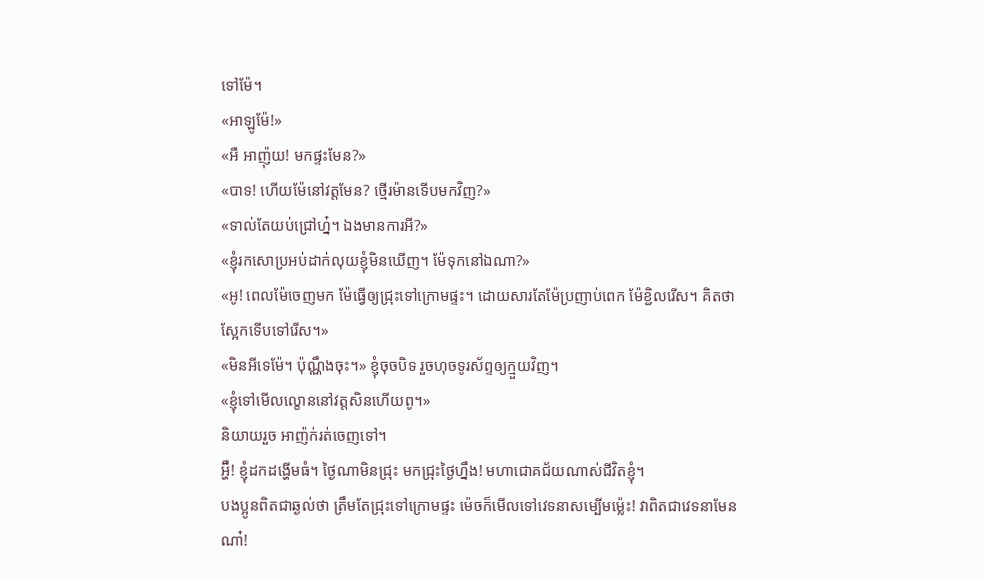ទៅម៉ែ។
«អាឡូម៉ែ!»
«អឺ អាញ៉ុយ! មកផ្ទះមែន?»
«បាទ! ហើយម៉ែនៅវត្តមែន? ថ្មើរម៉ានទើបមកវិញ?»
«ទាល់តែយប់ជ្រៅហ្ន៎។ ឯងមានការអី?»
«ខ្ញុំរកសោប្រអប់ដាក់លុយខ្ញុំមិនឃើញ។ ម៉ែទុកនៅឯណា?»
«អូ! ពេលម៉ែចេញមក ម៉ែធ្វើឲ្យជ្រុះទៅក្រោមផ្ទះ។ ដោយសារតែម៉ែប្រញាប់ពេក ម៉ែខ្ជិលរើស។ គិតថាស្អែកទើបទៅរើស។»
«មិនអីទេម៉ែ។ ប៉ុណ្ណឹងចុះ។» ខ្ញុំចុចបិទ រួចហុចទូរស័ព្ទឲ្យក្មួយវិញ។
«ខ្ញុំទៅមើលល្ខោននៅវត្តសិនហើយពូ។»
និយាយរួច អាញ៉ក់រត់ចេញទៅ។
អ្ហ៊ឺ! ខ្ញុំដកដង្ហើមធំ។ ថ្ងៃណាមិនជ្រុះ មកជ្រុះថ្ងៃហ្នឹង! មហាជោគជ័យណាស់ជីវិតខ្ញុំ។
បងប្អូនពិតជាឆ្ងល់ថា ត្រឹមតែជ្រុះទៅក្រោមផ្ទះ ម៉េចក៏មើលទៅវេទនាសម្បើមម្ល៉េះ! វាពិតជាវេទនាមែនណា៎!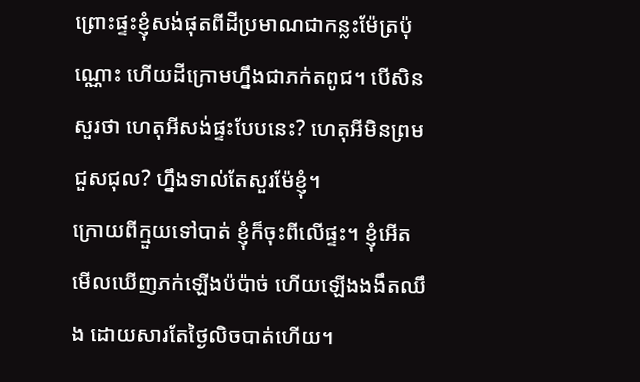ព្រោះផ្ទះខ្ញុំសង់ផុតពីដីប្រមាណជាកន្លះម៉ែត្រប៉ុណ្ណោះ ហើយដីក្រោមហ្នឹងជាភក់តពូជ។ បើសិនសួរថា ហេតុអីសង់ផ្ទះបែបនេះ? ហេតុអីមិនព្រមជួសជុល? ហ្នឹងទាល់តែសួរម៉ែខ្ញុំ។
ក្រោយពីក្មួយទៅបាត់ ខ្ញុំក៏ចុះពីលើផ្ទះ។ ខ្ញុំអើតមើលឃើញភក់ឡើងប៉ប៉ាច់ ហើយឡើងងងឹតឈឹង ដោយសារតែថ្ងៃលិចបាត់ហើយ។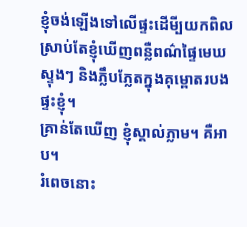ខ្ញុំចង់ឡើងទៅលើផ្ទះដើមី្បយកពិល ស្រាប់តែខ្ញុំឃើញពន្លឺពណ៌ផ្ទៃមេឃស្ទុងៗ និងភ្លឹបភ្លែតក្នុងគុម្ពោតរបងផ្ទះខ្ញុំ។
គ្រាន់តែឃើញ ខ្ញុំស្គាល់ភ្លាម។ គឺអាប។
រំពេចនោះ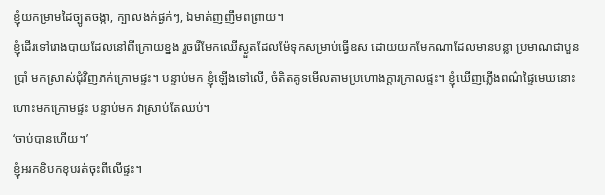ខ្ញុំយកម្រាមដៃច្បូតចង្កា, ក្បាលងក់ផ្ងក់ៗ, ឯមាត់ញញឹមពព្រាយ។
ខ្ញុំដើរទៅរោងបាយដែលនៅពីក្រោយខ្នង រួចរើមែកឈើស្ងួតដែលម៉ែទុកសម្រាប់ធ្វើឧស ដោយយកមែកណាដែលមានបន្លា ប្រមាណជាបួនប្រាំ មកស្រាស់ជុំវិញភក់ក្រោមផ្ទះ។ បន្ទាប់មក ខ្ញុំឡើងទៅលើ, ចំតិតគូទមើលតាមប្រហោងក្តារក្រាលផ្ទះ។ ខ្ញុំឃើញភ្លើងពណ៌ផ្ទៃមេឃនោះហោះមកក្រោមផ្ទះ បន្ទាប់មក វាស្រាប់តែឈប់។
‘ចាប់បានហើយ។’
ខ្ញុំអរកខិបកខុបរត់ចុះពីលើផ្ទះ។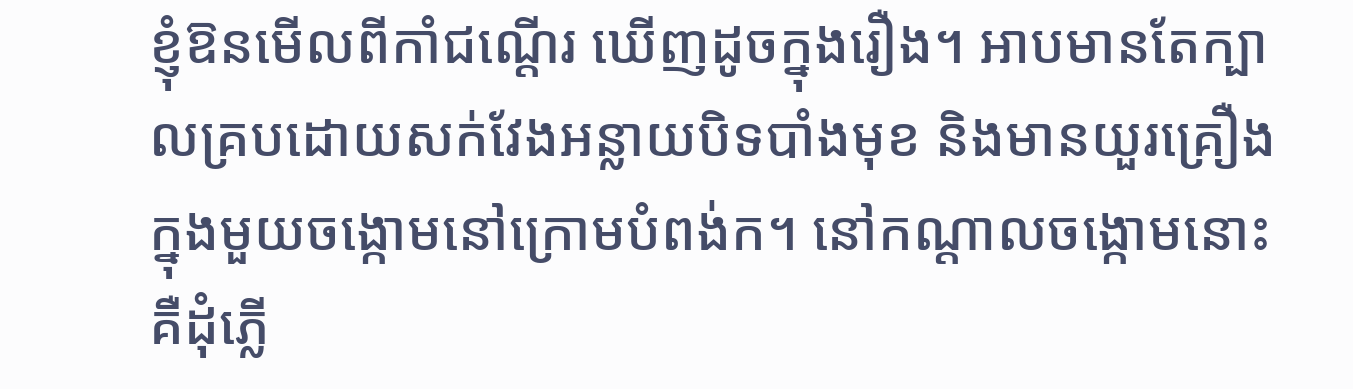ខ្ញុំឱនមើលពីកាំជណ្តើរ ឃើញដូចក្នុងរឿង។ អាបមានតែក្បាលគ្របដោយសក់វែងអន្លាយបិទបាំងមុខ និងមានយួរគ្រឿងក្នុងមួយចង្កោមនៅក្រោមបំពង់ក។ នៅកណ្តាលចង្កោមនោះគឺដុំភ្លើ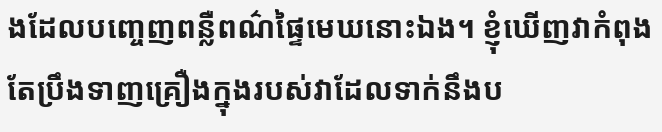ងដែលបញ្ចេញពន្លឺពណ៌ផ្ទៃមេឃនោះឯង។ ខ្ញុំឃើញវាកំពុងតែប្រឹងទាញគ្រឿងក្នុងរបស់វាដែលទាក់នឹងប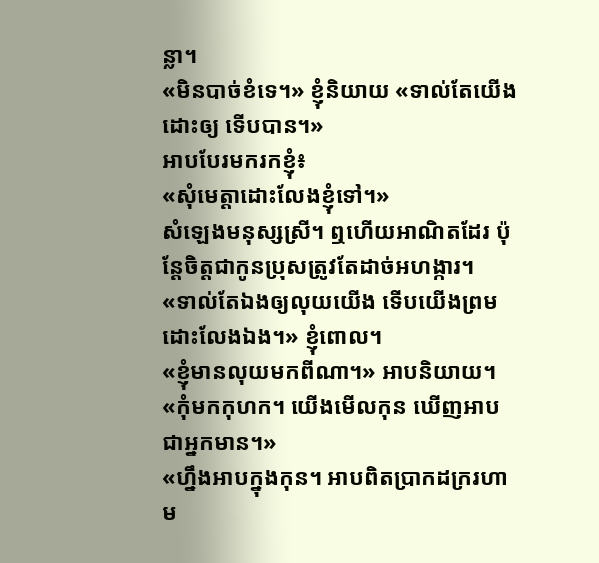ន្លា។
«មិនបាច់ខំទេ។» ខ្ញុំនិយាយ «ទាល់តែយើងដោះឲ្យ ទើបបាន។»
អាបបែរមករកខ្ញុំ៖
«សុំមេត្តាដោះលែងខ្ញុំទៅ។»
សំឡេងមនុស្សស្រី។ ឮហើយអាណិតដែរ ប៉ុន្តែចិត្តជាកូនប្រុសត្រូវតែដាច់អហង្ការ។
«ទាល់តែឯងឲ្យលុយយើង ទើបយើងព្រមដោះលែងឯង។» ខ្ញុំពោល។
«ខ្ញុំមានលុយមកពីណា។» អាបនិយាយ។
«កុំមកកុហក។ យើងមើលកុន ឃើញអាបជាអ្នកមាន។»
«ហ្នឹងអាបក្នុងកុន។ អាបពិតប្រាកដក្ររហាម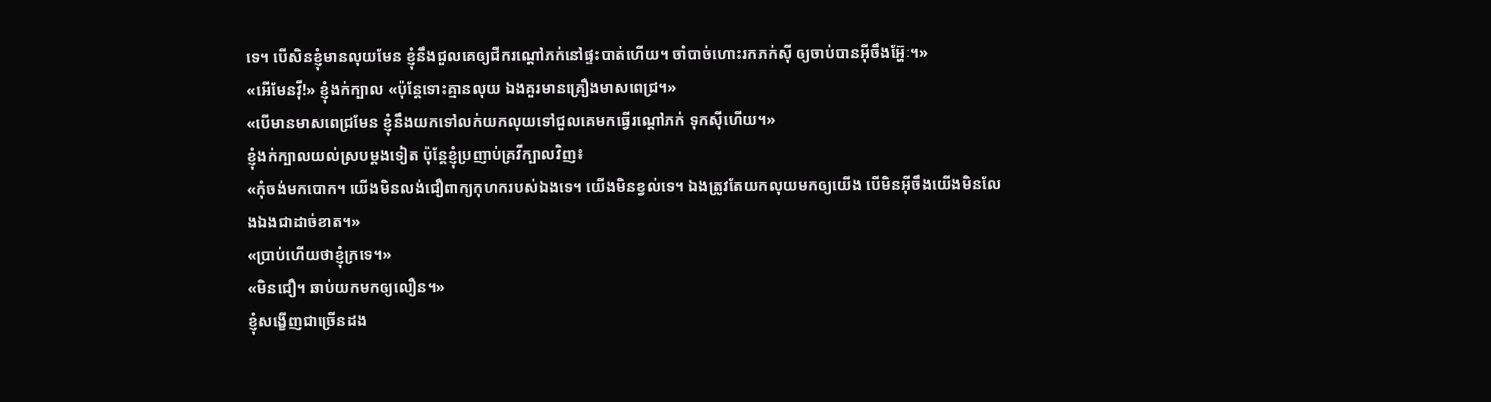ទេ។ បើសិនខ្ញុំមានលុយមែន ខ្ញុំនឹងជួលគេឲ្យជីករណ្តៅភក់នៅផ្ទះបាត់ហើយ។ ចាំបាច់ហោះរកភក់ស៊ី ឲ្យចាប់បានអ៊ីចឹងអ្ហ៊ែៈ។»
«អើមែនវ៉ី!» ខ្ញុំងក់ក្បាល «ប៉ុន្តែទោះគ្មានលុយ ឯងគួរមានគ្រឿងមាសពេជ្រ។»
«បើមានមាសពេជ្រមែន ខ្ញុំនឹងយកទៅលក់យកលុយទៅជួលគេមកធ្វើរណ្តៅភក់ ទុកស៊ីហើយ។»
ខ្ញុំងក់ក្បាលយល់ស្របម្តងទៀត ប៉ុន្តែខ្ញុំប្រញាប់គ្រវីក្បាលវិញ៖
«កុំចង់មកបោក។ យើងមិនលង់ជឿពាក្យកុហករបស់ឯងទេ។ យើងមិនខ្វល់ទេ។ ឯងត្រូវតែយកលុយមកឲ្យយើង បើមិនអ៊ីចឹងយើងមិនលែងឯងជាដាច់ខាត។»
«ប្រាប់ហើយថាខ្ញុំក្រទេ។»
«មិនជឿ។ ឆាប់យកមកឲ្យលឿន។»
ខ្ញុំសង្ខើញជាច្រើនដង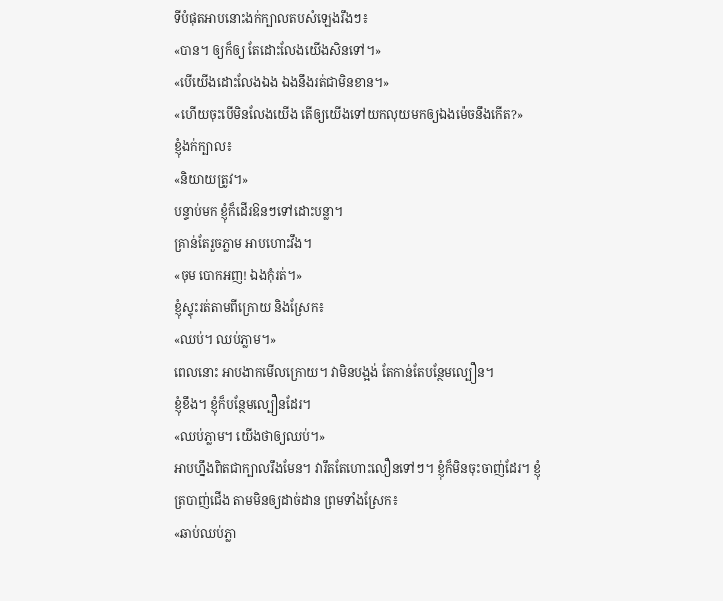ទីបំផុតអាបនោះងក់ក្បាលតបសំឡេងរឹងៗ៖
«បាន។ ឲ្យក៏ឲ្យ តែដោះលែងយើងសិនទៅ។»
«បើយើងដោះលែងឯង ឯងនឹងរត់ជាមិនខាន។»
«ហើយចុះបើមិនលែងយើង តើឲ្យយើងទៅយកលុយមកឲ្យឯងម៉េចនឹងកើត?»
ខ្ញុំងក់ក្បាល៖
«និយាយត្រូវ។»
បន្ទាប់មក ខ្ញុំក៏ដើរឱនៗទៅដោះបន្លា។
គ្រាន់តែរួចភ្លាម អាបហោះវឹង។
«ចុម បោកអញ! ឯងកុំរត់។»
ខ្ញុំស្ទុះរត់តាមពីក្រោយ និងស្រែក៖
«ឈប់។ ឈប់ភ្លាម។»
ពេលនោះ អាបងាកមើលក្រោយ។ វាមិនបង្អង់ តែកាន់តែបន្ថែមល្បឿន។
ខ្ញុំខឹង។ ខ្ញុំក៏បន្ថែមល្បឿនដែរ។
«ឈប់ភ្លាម។ យើងថាឲ្យឈប់។»
អាបហ្នឹងពិតជាក្បាលរឹងមែន។ វារឹតតែហោះលឿនទៅៗ។ ខ្ញុំក៏មិនចុះចាញ់ដែរ។ ខ្ញុំត្របាញ់ជើង តាមមិនឲ្យដាច់ដាន ព្រមទាំងស្រែក៖
«ឆាប់ឈប់ភ្លា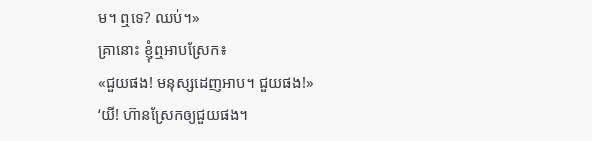ម។ ឮទេ? ឈប់។»
គ្រានោះ ខ្ញុំឮអាបស្រែក៖
«ជួយផង! មនុស្សដេញអាប។ ជួយផង!»
‘យី! ហ៊ានស្រែកឲ្យជួយផង។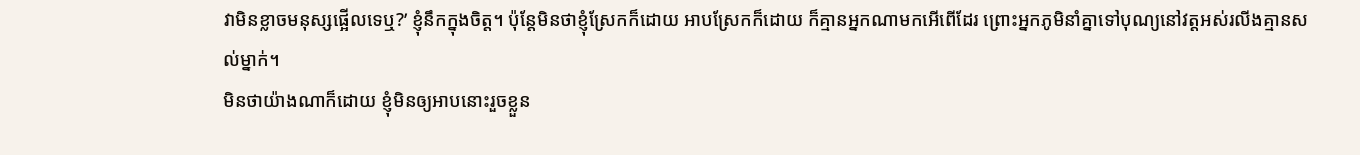វាមិនខ្លាចមនុស្សផ្អើលទេឬ?’ ខ្ញុំនឹកក្នុងចិត្ត។ ប៉ុន្តែមិនថាខ្ញុំស្រែកក៏ដោយ អាបស្រែកក៏ដោយ ក៏គ្មានអ្នកណាមកអើពើដែរ ព្រោះអ្នកភូមិនាំគ្នាទៅបុណ្យនៅវត្តអស់រលីងគ្មានសល់ម្នាក់។
មិនថាយ៉ាងណាក៏ដោយ ខ្ញុំមិនឲ្យអាបនោះរួចខ្លួន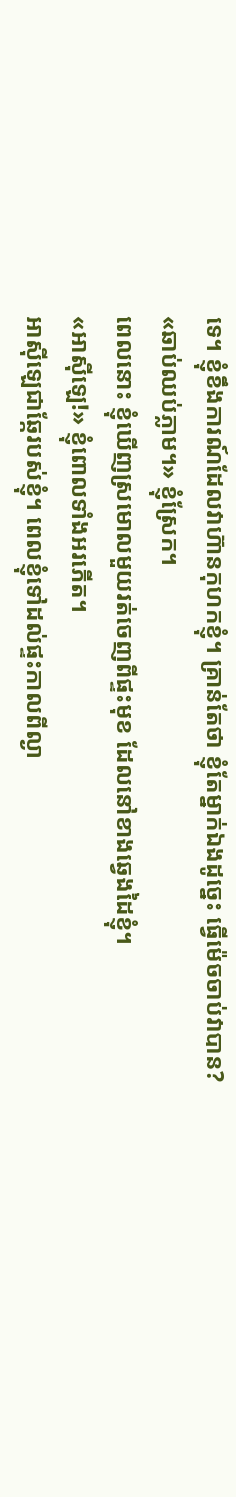ទេ។ ខ្ញុំខឹងការណ៍ដែលវាហ៊ានកុហកខ្ញុំ។ គ្រាន់តែថា ខ្ញុំតែម្នាក់ឯងដូច្នេះ ធ្វើម៉េចចាប់វាបាន?
«ឆាប់ឈប់ភ្លាម។» ខ្ញុំស្រែក។
ពេលនោះ ខ្ញុំឃើញស្រមោលមួយរត់ចេញពីផ្ទះមុខ ដែលនៅខាងឆ្វេងដៃខ្ញុំ។
«អាស៊ីឡេ!» ខ្ញុំពោលទាំងអរភើត។
អាស៊ីឡេជាឆ្កែរបស់ខ្ញុំ។ ពេលខ្ញុំទៅដល់ផ្ទះកាលពីល្ងា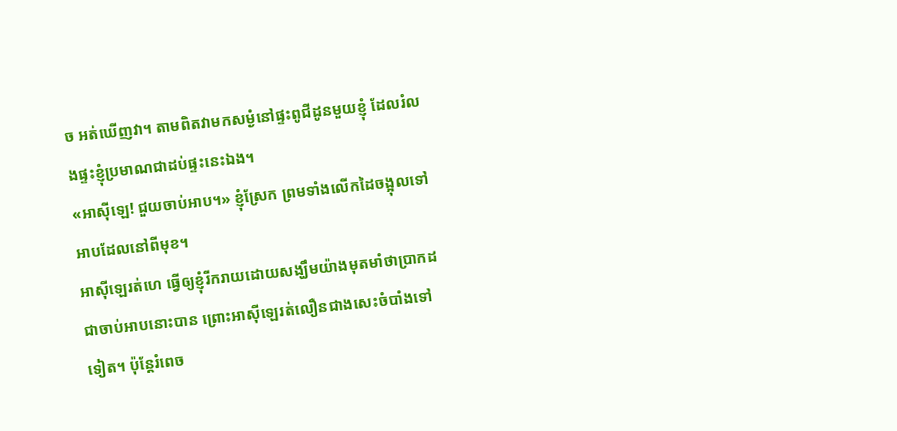ច អត់ឃើញវា។ តាមពិតវាមកសម្ងំនៅផ្ទះពូជីដូនមួយខ្ញុំ ដែលរំលងផ្ទះខ្ញុំប្រមាណជាដប់ផ្ទះនេះឯង។
«អាស៊ីឡេ! ជួយចាប់អាប។» ខ្ញុំស្រែក ព្រមទាំងលើកដៃចង្អុលទៅអាបដែលនៅពីមុខ។
អាស៊ីឡេរត់ហេ ធ្វើឲ្យខ្ញុំរីករាយដោយសង្ឃឹមយ៉ាងមុតមាំថាប្រាកដជាចាប់អាបនោះបាន ព្រោះអាស៊ីឡេរត់លឿនជាងសេះចំបាំងទៅទៀត។ ប៉ុន្តែរំពេច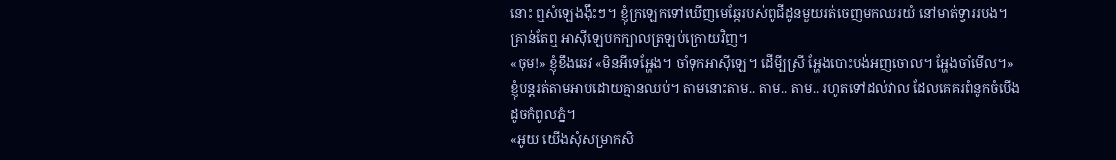នោះ ឮសំឡេងង៉ឹះៗ។ ខ្ញុំក្រឡេកទៅឃើញមេឆ្កែរបស់ពូជីដូនមួយរត់ចេញមកឈរយំ នៅមាត់ទ្វាររបង។ គ្រាន់តែឮ អាស៊ីឡេបកក្បាលត្រឡប់ក្រោយវិញ។
«ចុម!» ខ្ញុំខឹងឆេវ «មិនអីទេអ្ហែង។ ចាំទុកអាស៊ីឡេ។ ដើមី្បស្រី អ្ហែងបោះបង់អញចោល។ អ្ហែងចាំមើល។»
ខ្ញុំបន្តរត់តាមអាបដោយគ្មានឈប់។ តាមនោះតាម.. តាម.. តាម.. រហូតទៅដល់វាល ដែលគេគរពំនូកចំបើងដូចកំពូលភ្នំ។
«អូយ យើងសុំសម្រាកសិ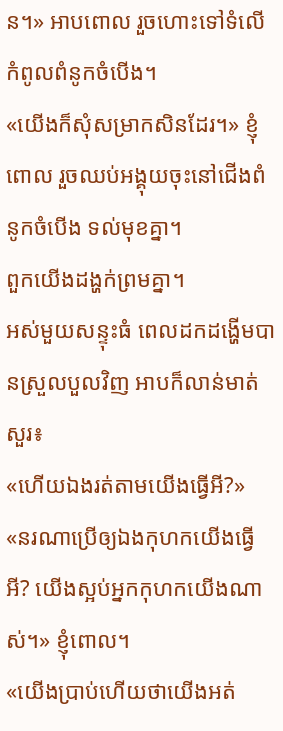ន។» អាបពោល រួចហោះទៅទំលើកំពូលពំនូកចំបើង។
«យើងក៏សុំសម្រាកសិនដែរ។» ខ្ញុំពោល រួចឈប់អង្គុយចុះនៅជើងពំនូកចំបើង ទល់មុខគ្នា។
ពួកយើងដង្ហក់ព្រមគ្នា។
អស់មួយសន្ទុះធំ ពេលដកដង្ហើមបានស្រួលបួលវិញ អាបក៏លាន់មាត់សួរ៖
«ហើយឯងរត់តាមយើងធ្វើអី?»
«នរណាប្រើឲ្យឯងកុហកយើងធ្វើអី? យើងស្អប់អ្នកកុហកយើងណាស់។» ខ្ញុំពោល។
«យើងប្រាប់ហើយថាយើងអត់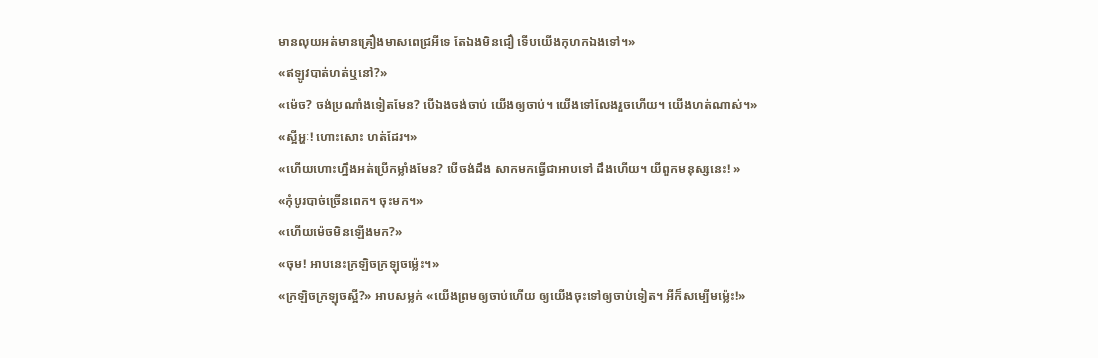មានលុយអត់មានគ្រឿងមាសពេជ្រអីទេ តែឯងមិនជឿ ទើបយើងកុហកឯងទៅ។»
«ឥឡូវបាត់ហត់ឬនៅ?»
«ម៉េច? ចង់ប្រណាំងទៀតមែន? បើឯងចង់ចាប់ យើងឲ្យចាប់។ យើងទៅលែងរួចហើយ។ យើងហត់ណាស់។»
«ស្អីអ្ហៈ! ហោះសោះ ហត់ដែរ។»
«ហើយហោះហ្នឹងអត់ប្រើកម្លាំងមែន? បើចង់ដឹង សាកមកធ្វើជាអាបទៅ ដឹងហើយ។ យីពួកមនុស្សនេះ! »
«កុំបូរបាច់ច្រើនពេក។ ចុះមក។»
«ហើយម៉េចមិនឡើងមក?»
«ចុម! អាបនេះក្រឡិចក្រឡុចម្ល៉េះ។»
«ក្រឡិចក្រឡុចស្អី?» អាបសម្លក់ «យើងព្រមឲ្យចាប់ហើយ ឲ្យយើងចុះទៅឲ្យចាប់ទៀត។ អីក៏សម្បើមម្ល៉េះ!»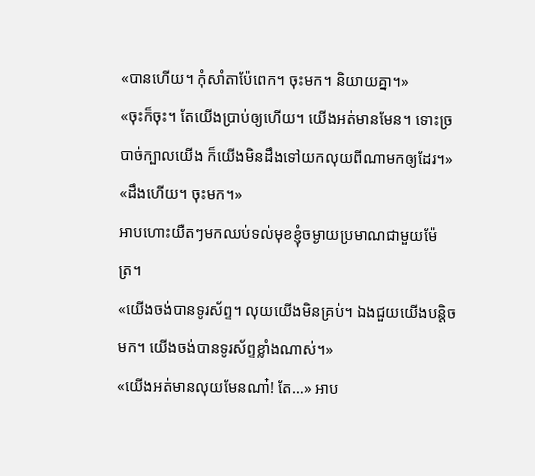«បានហើយ។ កុំសាំតាប៉ែពេក។ ចុះមក។ និយាយគ្នា។»
«ចុះក៏ចុះ។ តែយើងប្រាប់ឲ្យហើយ។ យើងអត់មានមែន។ ទោះច្របាច់ក្បាលយើង ក៏យើងមិនដឹងទៅយកលុយពីណាមកឲ្យដែរ។»
«ដឹងហើយ។ ចុះមក។»
អាបហោះយឺតៗមកឈប់ទល់មុខខ្ញុំចម្ងាយប្រមាណជាមួយម៉ែត្រ។
«យើងចង់បានទូរស័ព្ទ។ លុយយើងមិនគ្រប់។ ឯងជួយយើងបន្តិចមក។ យើងចង់បានទូរស័ព្ទខ្លាំងណាស់។»
«យើងអត់មានលុយមែនណា៎! តែ…» អាប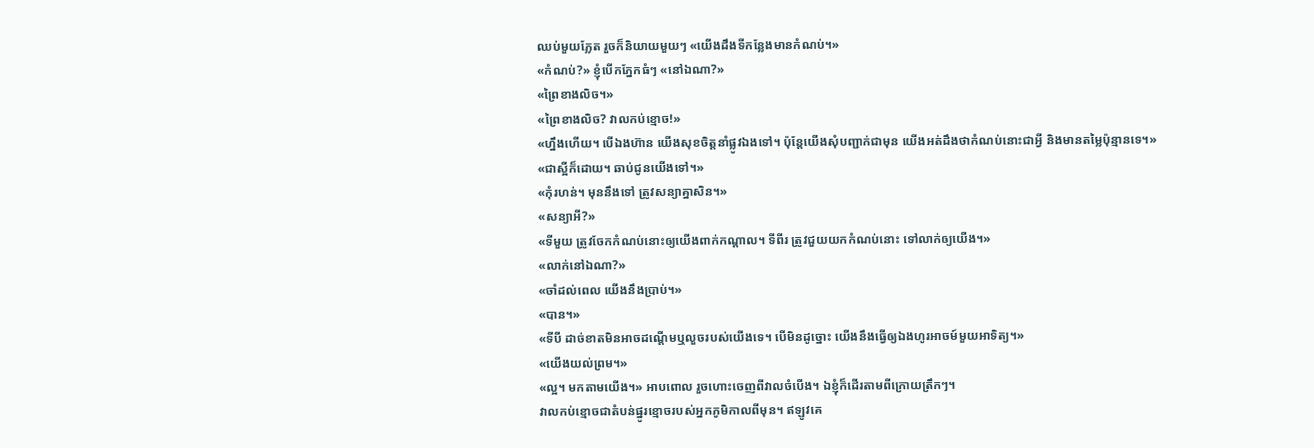ឈប់មួយភ្លែត រួចក៏និយាយមួយៗ «យើងដឹងទីកន្លែងមានកំណប់។»
«កំណប់?» ខ្ញុំបើកភ្នែកធំៗ «នៅឯណា?»
«ព្រៃខាងលិច។»
«ព្រៃខាងលិច? វាលកប់ខ្មោច!»
«ហ្នឹងហើយ។ បើឯងហ៊ាន យើងសុខចិត្តនាំផ្លូវឯងទៅ។ ប៉ុន្តែយើងសុំបញ្ជាក់ជាមុន យើងអត់ដឹងថាកំណប់នោះជាអ្វី និងមានតម្លៃប៉ុន្មានទេ។»
«ជាស្អីក៏ដោយ។ ឆាប់ជូនយើងទៅ។»
«កុំរហន់។ មុននឹងទៅ ត្រូវសន្យាគ្នាសិន។»
«សន្យាអី?»
«ទីមួយ ត្រូវចែកកំណប់នោះឲ្យយើងពាក់កណ្តាល។ ទីពីរ ត្រូវជួយយកកំណប់នោះ ទៅលាក់ឲ្យយើង។»
«លាក់នៅឯណា?»
«ចាំដល់ពេល យើងនឹងប្រាប់។»
«បាន។»
«ទីបី ដាច់ខាតមិនអាចដណ្តើមឬលួចរបស់យើងទេ។ បើមិនដូច្នោះ យើងនឹងធ្វើឲ្យឯងហូរអាចម៍មួយអាទិត្យ។»
«យើងយល់ព្រម។»
«ល្អ។ មកតាមយើង។» អាបពោល រួចហោះចេញពីវាលចំបើង។ ឯខ្ញុំក៏ដើរតាមពីក្រោយត្រឹកៗ។
វាលកប់ខ្មោចជាតំបន់ផ្នូរខ្មោចរបស់អ្នកភូមិកាលពីមុន។ ឥឡូវគេ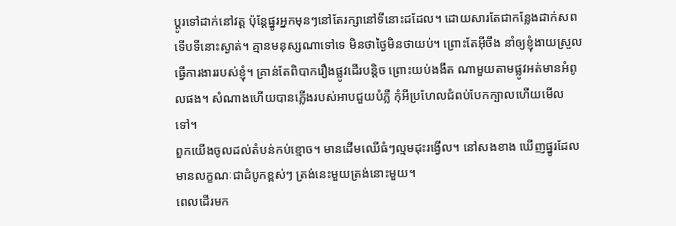ប្តូរទៅដាក់នៅវត្ត ប៉ុន្តែផ្នូរអ្នកមុនៗនៅតែរក្សានៅទីនោះដដែល។ ដោយសារតែជាកន្លែងដាក់សព ទើបទីនោះស្ងាត់។ គ្មានមនុស្សណាទៅទេ មិនថាថ្ងៃមិនថាយប់។ ព្រោះតែអ៊ីចឹង នាំឲ្យខ្ញុំងាយស្រួលធ្វើការងាររបស់ខ្ញុំ។ គ្រាន់តែពិបាករឿងផ្លូវដើរបន្តិច ព្រោះយប់ងងឹត ណាមួយតាមផ្លូវអត់មានអំពូលផង។ សំណាងហើយបានភ្លើងរបស់អាបជួយបំភ្លឺ កុំអីប្រហែលជំពប់បែកក្បាលហើយមើលទៅ។
ពួកយើងចូលដល់តំបន់កប់ខ្មោច។ មានដើមឈើធំៗល្មមដុះរង្វើល។ នៅសងខាង ឃើញផ្នូរដែលមានលក្ខណៈជាដំបូកខ្ពស់ៗ ត្រង់នេះមួយត្រង់នោះមួយ។
ពេលដើរមក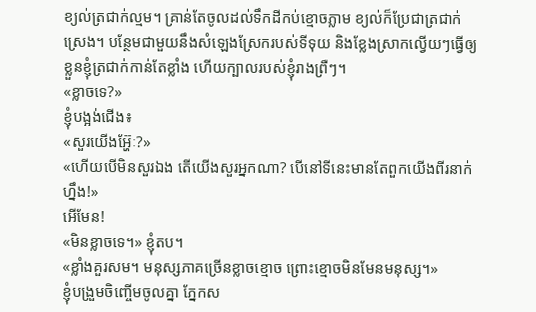ខ្យល់ត្រជាក់ល្មម។ គ្រាន់តែចូលដល់ទឹកដីកប់ខ្មោចភ្លាម ខ្យល់ក៏ប្រែជាត្រជាក់ស្រេង។ បន្ថែមជាមួយនឹងសំឡេងស្រែករបស់ទីទុយ និងខ្លែងស្រាកល្វើយៗធ្វើឲ្យខ្លួនខ្ញុំត្រជាក់កាន់តែខ្លាំង ហើយក្បាលរបស់ខ្ញុំរាងព្រឺៗ។
«ខ្លាចទេ?»
ខ្ញុំបង្អង់ជើង៖
«សួរយើងអ្ហ៊ែៈ?»
«ហើយបើមិនសួរឯង តើយើងសួរអ្នកណា? បើនៅទីនេះមានតែពួកយើងពីរនាក់ហ្នឹង!»
អើមែន!
«មិនខ្លាចទេ។» ខ្ញុំតប។
«ខ្លាំងគួរសម។ មនុស្សភាគច្រើនខ្លាចខ្មោច ព្រោះខ្មោចមិនមែនមនុស្ស។»
ខ្ញុំបង្រួមចិញ្ចើមចូលគ្នា ភ្នែកស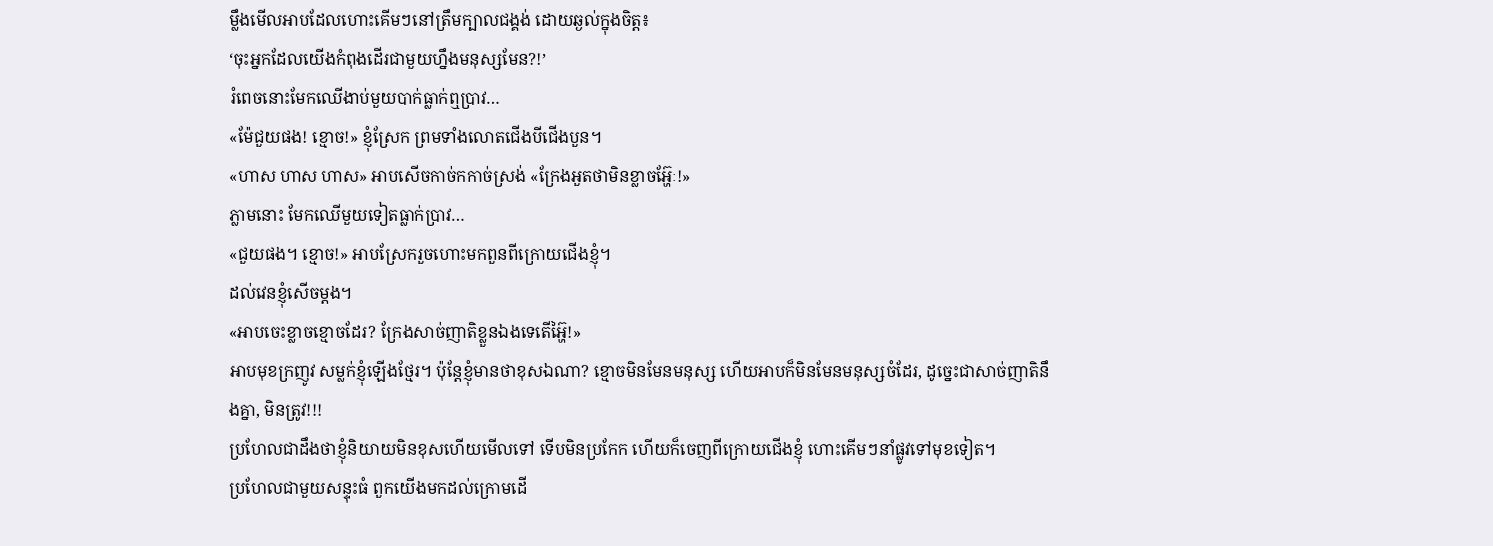ម្លឹងមើលអាបដែលហោះគើមៗនៅត្រឹមក្បាលជង្គង់ ដោយឆ្ងល់ក្នុងចិត្ត៖
‘ចុះអ្នកដែលយើងកំពុងដើរជាមួយហ្នឹងមនុស្សមែន?!’
រំពេចនោះមែកឈើងាប់មួយបាក់ធ្លាក់ឮប្រាវ…
«ម៉ែជួយផង! ខ្មោច!» ខ្ញុំស្រែក ព្រមទាំងលោតជើងបីជើងបួន។
«ហាស ហាស ហាស» អាបសើចកាច់កកាច់ស្រង់ «ក្រែងអួតថាមិនខ្លាចអ៊្ហែៈ!»
ភ្លាមនោះ មែកឈើមួយទៀតធ្លាក់ប្រាវ…
«ជួយផង។ ខ្មោច!» អាបស្រែករួចហោះមកពួនពីក្រោយជើងខ្ញុំ។
ដល់វេនខ្ញុំសើចម្តង។
«អាបចេះខ្លាចខ្មោចដែរ? ក្រែងសាច់ញាតិខ្លួនឯងទេតើអ្ហ៊ៃ!»
អាបមុខក្រញូវ សម្លក់ខ្ញុំឡើងថ្មែរ។ ប៉ុន្តែខ្ញុំមានថាខុសឯណា? ខ្មោចមិនមែនមនុស្ស ហើយអាបក៏មិនមែនមនុស្សចំដែរ, ដូច្នេះជាសាច់ញាតិនឹងគ្នា, មិនត្រូវ!!!
ប្រហែលជាដឹងថាខ្ញុំនិយាយមិនខុសហើយមើលទៅ ទើបមិនប្រកែក ហើយក៏ចេញពីក្រោយជើងខ្ញុំ ហោះគើមៗនាំផ្លូវទៅមុខទៀត។
ប្រហែលជាមួយសន្ទុះធំ ពួកយើងមកដល់ក្រោមដើ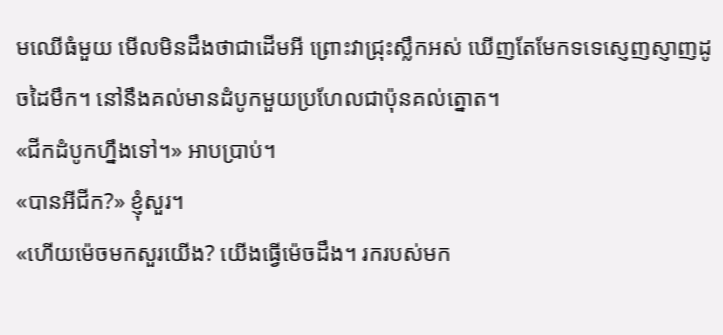មឈើធំមួយ មើលមិនដឹងថាជាដើមអី ព្រោះវាជ្រុះស្លឹកអស់ ឃើញតែមែកទទេស្ញេញស្ញាញដូចដៃមឹក។ នៅនឹងគល់មានដំបូកមួយប្រហែលជាប៉ុនគល់ត្នោត។
«ជីកដំបូកហ្នឹងទៅ។» អាបប្រាប់។
«បានអីជីក?» ខ្ញុំសួរ។
«ហើយម៉េចមកសួរយើង? យើងធ្វើម៉េចដឹង។ រករបស់មក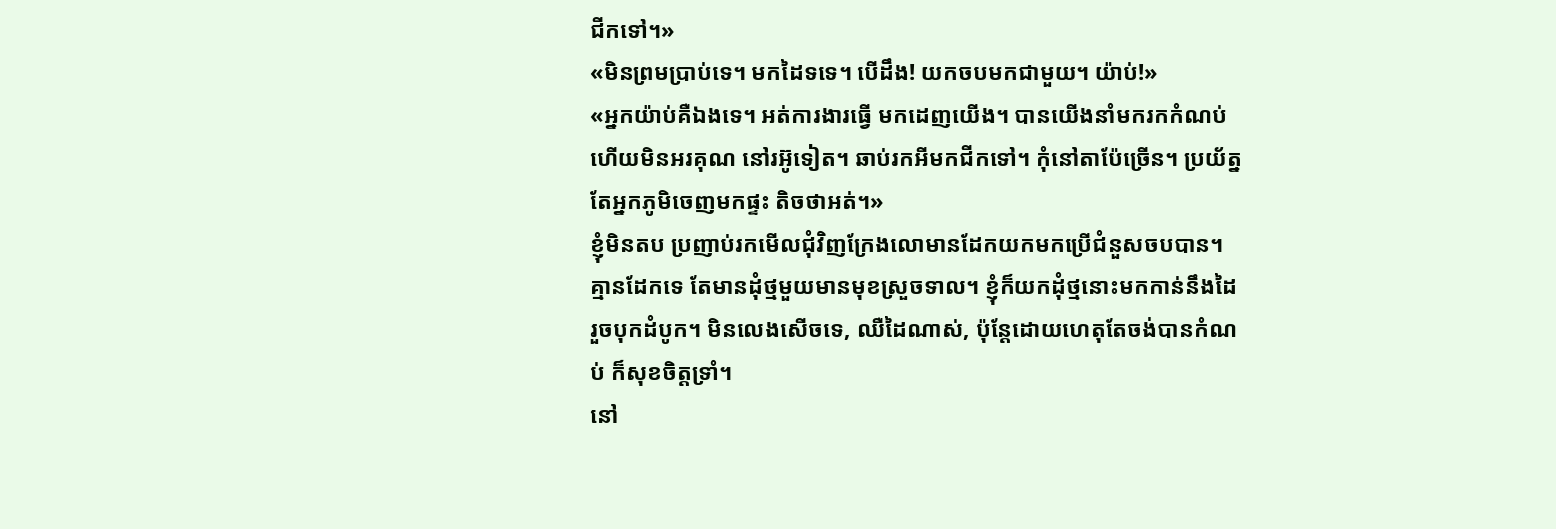ជីកទៅ។»
«មិនព្រមប្រាប់ទេ។ មកដៃទទេ។ បើដឹង! យកចបមកជាមួយ។ យ៉ាប់!»
«អ្នកយ៉ាប់គឺឯងទេ។ អត់ការងារធ្វើ មកដេញយើង។ បានយើងនាំមករកកំណប់ ហើយមិនអរគុណ នៅរអ៊ូទៀត។ ឆាប់រកអីមកជីកទៅ។ កុំនៅតាប៉ែច្រើន។ ប្រយ័ត្នតែអ្នកភូមិចេញមកផ្ទះ តិចថាអត់។»
ខ្ញុំមិនតប ប្រញាប់រកមើលជុំវិញក្រែងលោមានដែកយកមកប្រើជំនួសចបបាន។ គ្មានដែកទេ តែមានដុំថ្មមួយមានមុខស្រួចទាល។ ខ្ញុំក៏យកដុំថ្មនោះមកកាន់នឹងដៃ រួចបុកដំបូក។ មិនលេងសើចទេ, ឈឺដៃណាស់, ប៉ុន្តែដោយហេតុតែចង់បានកំណប់ ក៏សុខចិត្តទ្រាំ។
នៅ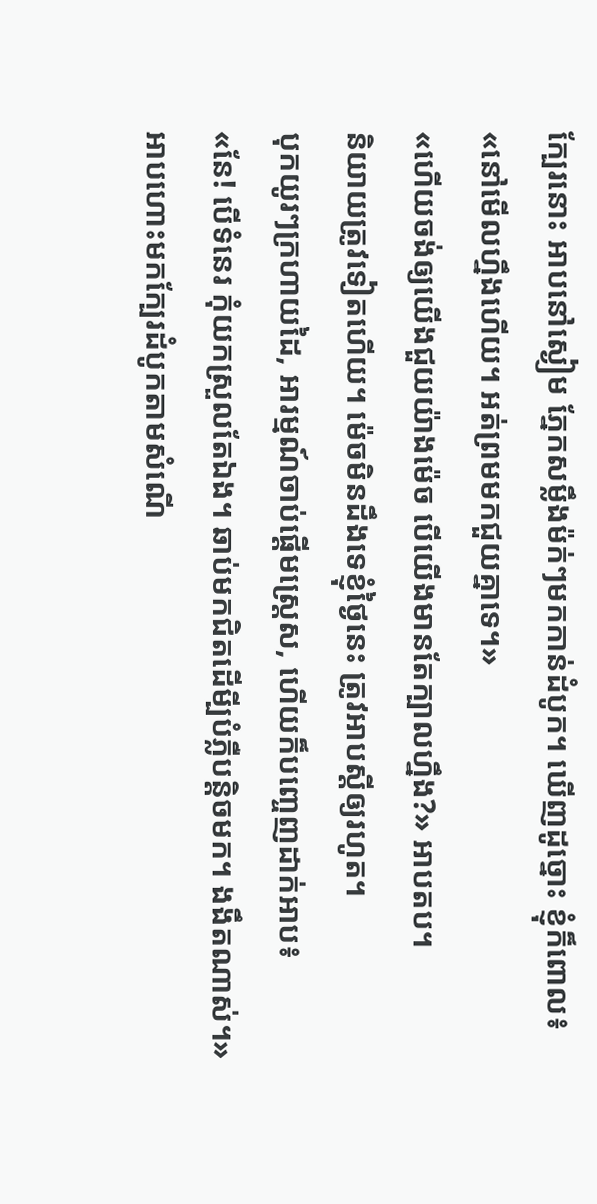ក្បែរនោះ អាបនៅស្ងៀម ភ្នែកសម្លឹងម៉ក់ៗមកកាន់ដំបូក។ ឃើញដូច្នោះ ខ្ញុំក៏ពោល៖
«នៅមើលហ្នឹងហើយ។ អត់ព្រមមកជួយគ្នាទេ។»
«ហើយចង់ឲ្យយើងជួយយ៉ាងម៉េច បើយើងមានតែក្បាលហ្នឹង?» អាបតប។
និយាយត្រូវទៀតហើយ។ ម៉េចមិនដឹងទេខ្ញុំថ្ងៃនេះ ត្រូវអាបស្តីឲ្យរហូត។
បុកយូរៗក្រហាយដៃ, អារម្មណ៍ចាប់ផ្តើមស្ត្រេស, ហើយក៏បញ្ចេញដាក់អាប៖
«នែ! បើទំនេរ កុំយកស្រួលតែឯង។ ឆាប់មកជិតដើមី្បបំភ្លឺបន្តិចមក។ ងងឹតណាស់។»
អាបហោះមកក្បែរដំបូកតាមសំណើ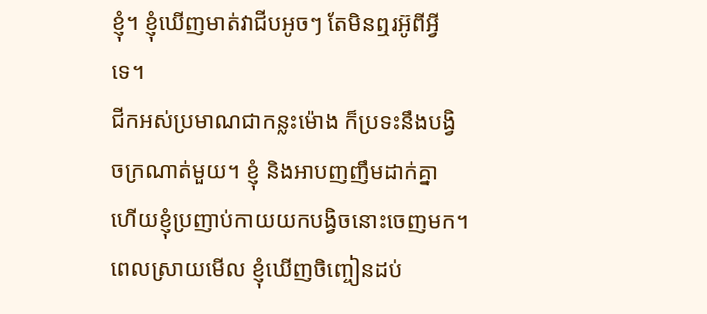ខ្ញុំ។ ខ្ញុំឃើញមាត់វាជីបអូចៗ តែមិនឮរអ៊ូពីអ្វីទេ។
ជីកអស់ប្រមាណជាកន្លះម៉ោង ក៏ប្រទះនឹងបង្វិចក្រណាត់មួយ។ ខ្ញុំ និងអាបញញឹមដាក់គ្នា ហើយខ្ញុំប្រញាប់កាយយកបង្វិចនោះចេញមក។ ពេលស្រាយមើល ខ្ញុំឃើញចិញ្ចៀនដប់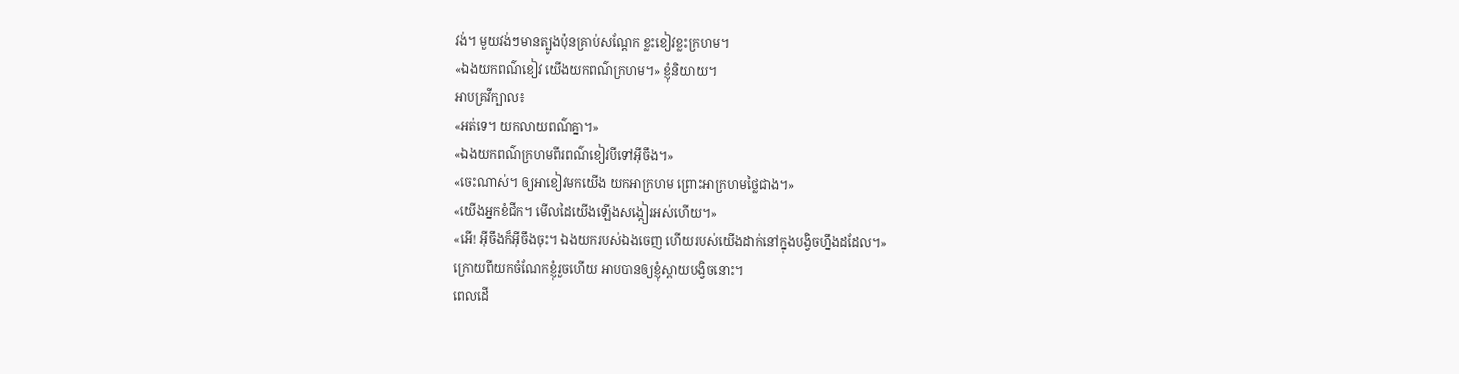វង់។ មួយវង់ៗមានត្បូងប៉ុនគ្រាប់សណ្តែក ខ្លះខៀវខ្លះក្រហម។
«ឯងយកពណ៌ខៀវ យើងយកពណ៌ក្រហម។» ខ្ញុំនិយាយ។
អាបគ្រវីក្បាល៖
«អត់ទេ។ យកលាយពណ៌គ្នា។»
«ឯងយកពណ៌ក្រហមពីរពណ៌ខៀវបីទៅអ៊ីចឹង។»
«ចេះណាស់។ ឲ្យអាខៀវមកយើង យកអាក្រហម ព្រោះអាក្រហមថ្លៃជាង។»
«យើងអ្នកខំជីក។ មើលដៃយើងឡើងសង្កៀរអស់ហើយ។»
«អើ! អ៊ីចឹងក៏អ៊ីចឹងចុះ។ ឯងយករបស់ឯងចេញ ហើយរបស់យើងដាក់នៅក្នុងបង្វិចហ្នឹងដដែល។»
ក្រោយពីយកចំណែកខ្ញុំរួចហើយ អាបបានឲ្យខ្ញុំស្ពាយបង្វិចនោះ។
ពេលដើ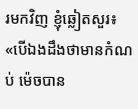រមកវិញ ខ្ញុំឆ្លៀតសួរ៖
«បើឯងដឹងថាមានកំណប់ ម៉េចបាន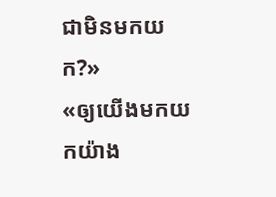ជាមិនមកយក?»
«ឲ្យយើងមកយកយ៉ាង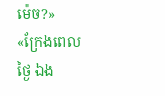ម៉េច?»
«ក្រែងពេលថ្ងៃ ឯង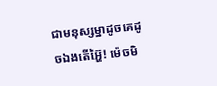ជាមនុស្សម្នាដូចគេដូចឯងតើអ្ហ៊ៃ! ម៉េចមិ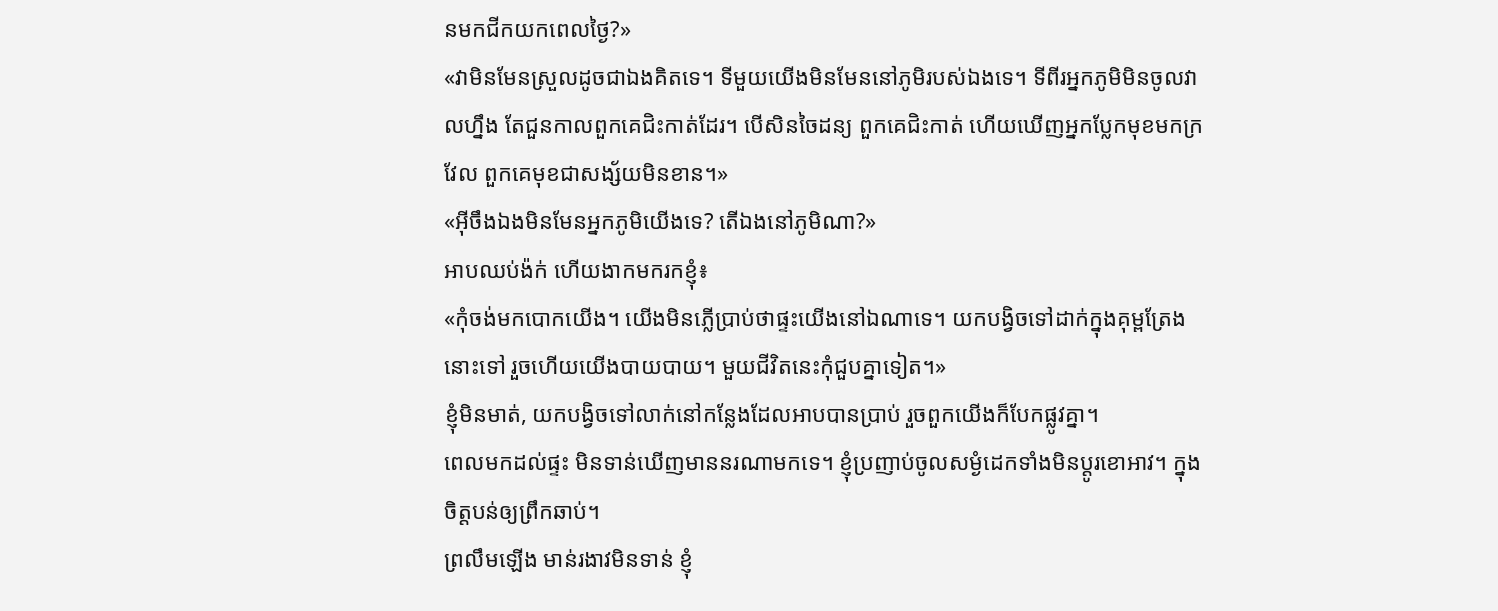នមកជីកយកពេលថ្ងៃ?»
«វាមិនមែនស្រួលដូចជាឯងគិតទេ។ ទីមួយយើងមិនមែននៅភូមិរបស់ឯងទេ។ ទីពីរអ្នកភូមិមិនចូលវាលហ្នឹង តែជួនកាលពួកគេជិះកាត់ដែរ។ បើសិនចៃដន្យ ពួកគេជិះកាត់ ហើយឃើញអ្នកប្លែកមុខមកក្រវែល ពួកគេមុខជាសង្ស័យមិនខាន។»
«អ៊ីចឹងឯងមិនមែនអ្នកភូមិយើងទេ? តើឯងនៅភូមិណា?»
អាបឈប់ង៉ក់ ហើយងាកមករកខ្ញុំ៖
«កុំចង់មកបោកយើង។ យើងមិនភ្លើប្រាប់ថាផ្ទះយើងនៅឯណាទេ។ យកបង្វិចទៅដាក់ក្នុងគុម្ពត្រែងនោះទៅ រួចហើយយើងបាយបាយ។ មួយជីវិតនេះកុំជួបគ្នាទៀត។»
ខ្ញុំមិនមាត់, យកបង្វិចទៅលាក់នៅកន្លែងដែលអាបបានប្រាប់ រួចពួកយើងក៏បែកផ្លូវគ្នា។
ពេលមកដល់ផ្ទះ មិនទាន់ឃើញមាននរណាមកទេ។ ខ្ញុំប្រញាប់ចូលសម្ងំដេកទាំងមិនប្តូរខោអាវ។ ក្នុងចិត្តបន់ឲ្យព្រឹកឆាប់។
ព្រលឹមឡើង មាន់រងាវមិនទាន់ ខ្ញុំ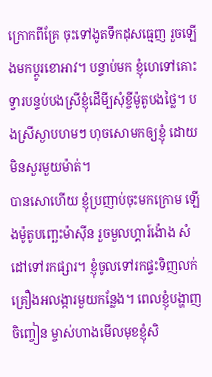ក្រោកពីគ្រែ ចុះទៅងូតទឹកដុសធ្មេញ រួចឡើងមកប្តូរខោអាវ។ បន្ទាប់មក ខ្ញុំហេទៅគោះទ្វារបន្ទប់បងស្រីខ្ញុំដើមី្បសុំខ្ចីម៉ូតូបងថ្លៃ។ បងស្រីស្ងាបហមៗ ហុចសោមកឲ្យខ្ញុំ ដោយមិនសួរមួយម៉ាត់។
បានសោហើយ ខ្ញុំប្រញាប់ចុះមកក្រោម ឡើងម៉ូតូបញ្ឆេះម៉ាស៊ីន រួចមួលហ្គារ៍ង៉ោង សំដៅទៅរកផ្សារ។ ខ្ញុំចូលទៅរកផ្ទះទិញលក់គ្រឿងអលង្ការមួយកន្លែង។ ពេលខ្ញុំបង្ហាញចិញ្ចៀន ម្ចាស់ហាងមើលមុខខ្ញុំសិ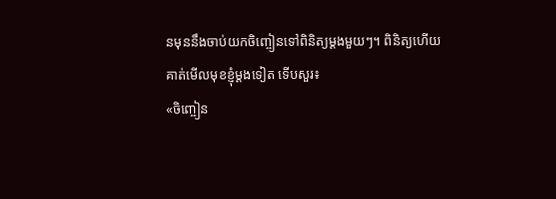នមុននឹងចាប់យកចិញ្ចៀនទៅពិនិត្យម្តងមួយៗ។ ពិនិត្យហើយ គាត់មើលមុខខ្ញុំម្តងទៀត ទើបសួរ៖
«ចិញ្ចៀន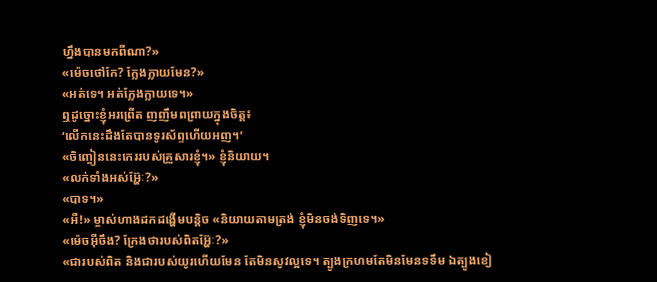ហ្នឹងបានមកពីណា?»
«ម៉េចថៅកែ? ក្លែងក្លាយមែន?»
«អត់ទេ។ អត់ក្លែងក្លាយទេ។»
ឮដូច្នោះខ្ញុំអរព្រើត ញញឹមពព្រាយក្នុងចិត្ត៖
‘លើកនេះដឹងតែបានទូរស័ព្ទហើយអញ។’
«ចិញ្ចៀននេះកេររបស់គ្រួសារខ្ញុំ។» ខ្ញុំនិយាយ។
«លក់ទាំងអស់អ្ហ៊ែៈ?»
«បាទ។»
«អឺ!» ម្ចាស់ហាងដកដង្ហើមបន្តិច «និយាយតាមត្រង់ ខ្ញុំមិនចង់ទិញទេ។»
«ម៉េចអ៊ីចឹង? ក្រែងថារបស់ពិតអ្ហ៊ែៈ?»
«ជារបស់ពិត និងជារបស់យូរហើយមែន តែមិនសូវល្អទេ។ ត្បូងក្រហមតែមិនមែនទទឹម ឯត្បូងខៀ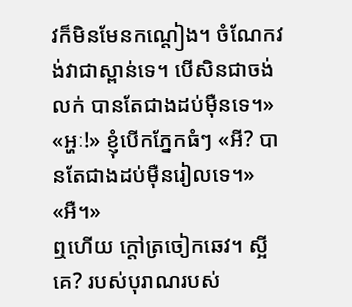វក៏មិនមែនកណ្តៀង។ ចំណែកវង់វាជាស្ពាន់ទេ។ បើសិនជាចង់លក់ បានតែជាងដប់ម៉ឺនទេ។»
«អ្ហៈ!» ខ្ញុំបើកភ្នែកធំៗ «អី? បានតែជាងដប់ម៉ឺនរៀលទេ។»
«អឺ។»
ឮហើយ ក្តៅត្រចៀកឆេវ។ ស្អីគេ? របស់បុរាណរបស់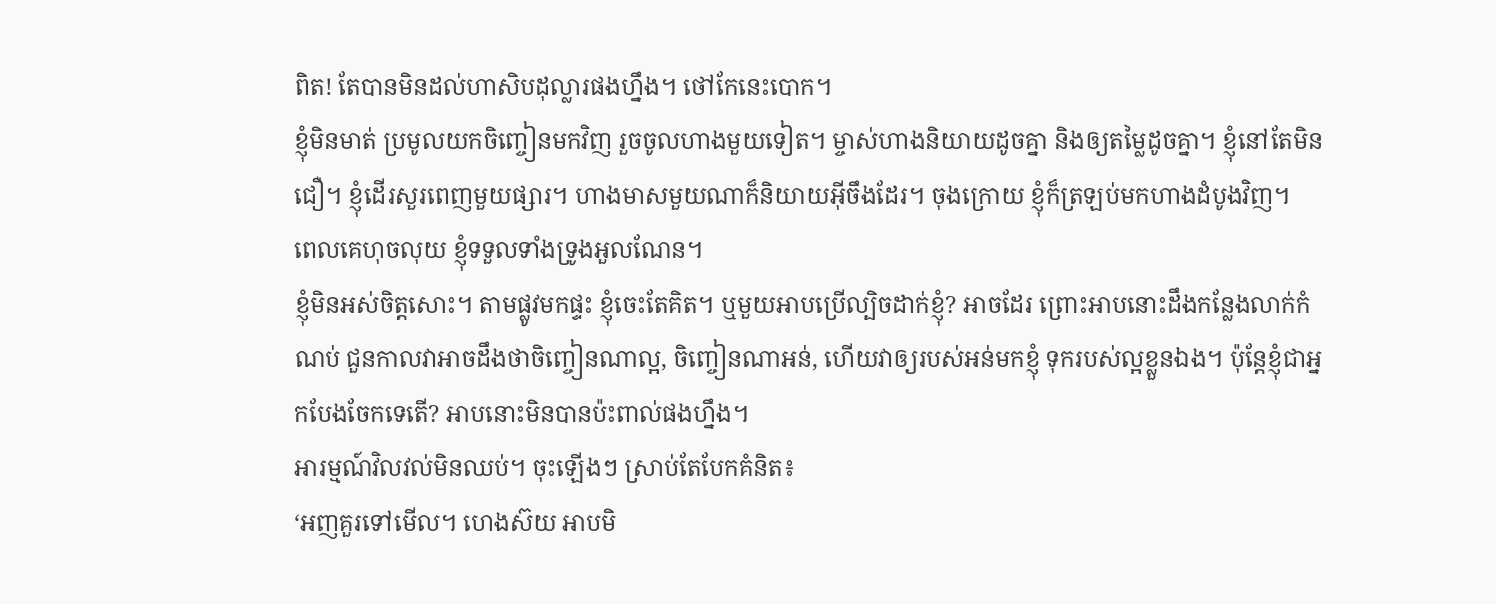ពិត! តែបានមិនដល់ហាសិបដុល្លារផងហ្នឹង។ ថៅកែនេះបោក។
ខ្ញុំមិនមាត់ ប្រមូលយកចិញ្ចៀនមកវិញ រួចចូលហាងមួយទៀត។ ម្ចាស់ហាងនិយាយដូចគ្នា និងឲ្យតម្លៃដូចគ្នា។ ខ្ញុំនៅតែមិនជឿ។ ខ្ញុំដើរសួរពេញមួយផ្សារ។ ហាងមាសមួយណាក៏និយាយអ៊ីចឹងដែរ។ ចុងក្រោយ ខ្ញុំក៏ត្រឡប់មកហាងដំបូងវិញ។
ពេលគេហុចលុយ ខ្ញុំទទួលទាំងទ្រូងអួលណែន។
ខ្ញុំមិនអស់ចិត្តសោះ។ តាមផ្លូវមកផ្ទះ ខ្ញុំចេះតែគិត។ ឬមួយអាបប្រើល្បិចដាក់ខ្ញុំ? អាចដែរ ព្រោះអាបនោះដឹងកន្លែងលាក់កំណប់ ជួនកាលវាអាចដឹងថាចិញ្ចៀនណាល្អ, ចិញ្ចៀនណាអន់, ហើយវាឲ្យរបស់អន់មកខ្ញុំ ទុករបស់ល្អខ្លួនឯង។ ប៉ុន្តែខ្ញុំជាអ្នកបែងចែកទេតើ? អាបនោះមិនបានប៉ះពាល់ផងហ្នឹង។
អារម្មណ៍វិលវល់មិនឈប់។ ចុះឡើងៗ ស្រាប់តែបែកគំនិត៖
‘អញគួរទៅមើល។ ហេងស៊យ អាបមិ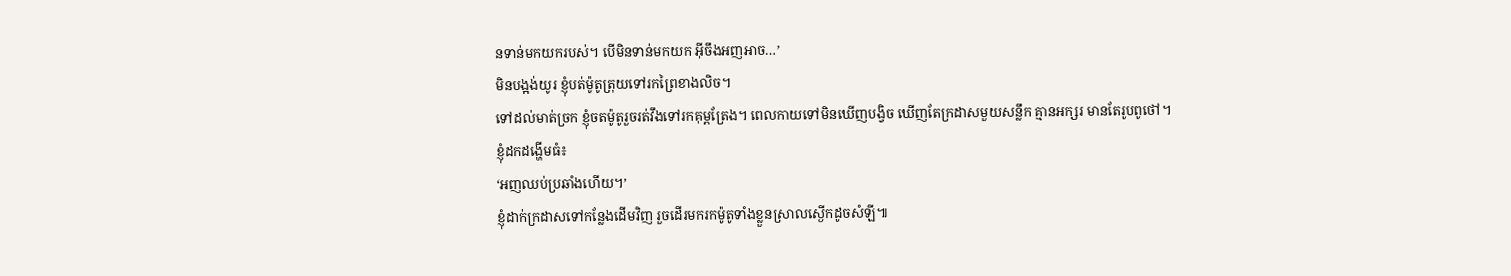នទាន់មកយករបស់។ បើមិនទាន់មកយក អ៊ីចឹងអញអាច…’
មិនបង្អង់យូរ ខ្ញុំបត់ម៉ូតូត្រុយទៅរកព្រៃខាងលិច។
ទៅដល់មាត់ច្រក ខ្ញុំចតម៉ូតូរួចរត់វឹងទៅរកគុម្ពត្រែង។ ពេលកាយទៅមិនឃើញបង្វិច ឃើញតែក្រដាសមួយសន្លឹក គ្មានអក្សរ មានតែរូបពូថៅ។
ខ្ញុំដកដង្ហើមធំ៖
‘អញឈប់ប្រឆាំងហើយ។’
ខ្ញុំដាក់ក្រដាសទៅកន្លែងដើមវិញ រួចដើរមករកម៉ូតូទាំងខ្លួនស្រាលស្ងើកដូចសំឡី៕